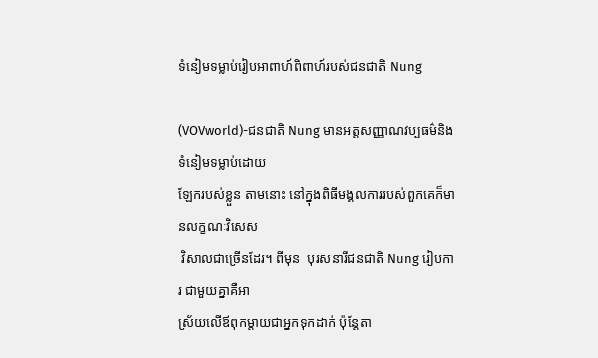ទំនៀមទម្លាប់រៀបអាពាហ៍ពិពាហ៍របស់ជនជាតិ Nung

(VOVworld)-ជនជាតិ Nung មានអត្តសញ្ញាណវប្បធម៌និងទំនៀមទម្លាប់ដោយ
ឡែករបស់ខ្លួន តាមនោះ នៅក្នុងពិធីមង្គលការរបស់ពួកគេក៏មានលក្ខណៈវិសេស
 វិសាលជាច្រើនដែរ។ ពីមុន  បុរសនារីជនជាតិ Nung រៀបការ ជាមួយគ្នាគឺអា
ស្រ័យលើឪពុកម្តាយជាអ្នកទុកដាក់ ប៉ុន្តែតា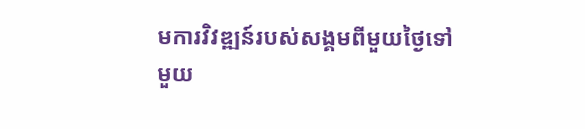មការវិវឌ្ឍន៍របស់សង្គមពីមួយថ្ងៃទៅ
មួយ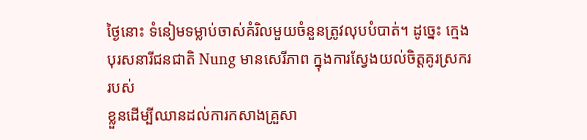ថ្ងៃនោះ ទំនៀមទម្លាប់ចាស់គំរិលមួយចំនួនត្រូវលុបបំបាត់។ ដូច្នេះ ក្មេង
បុរសនារីជនជាតិ Nung មានសេរីភាព ក្នុងការស្វែងយល់ចិត្តគូរស្រកររបស់
ខ្លួនដើម្បីឈានដល់ការកសាងគ្រួសា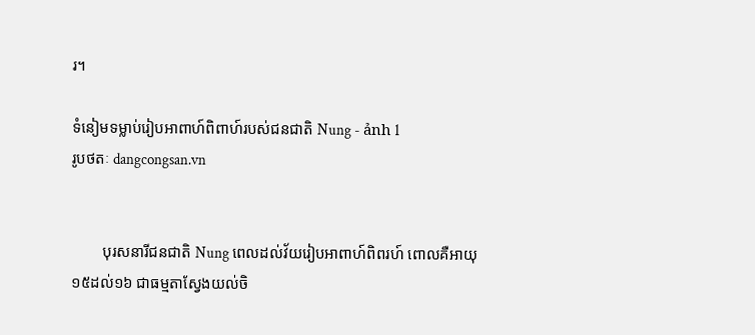រ។

ទំនៀមទម្លាប់រៀបអាពាហ៍ពិពាហ៍របស់ជនជាតិ Nung - ảnh 1
រូបថតៈ dangcongsan.vn


        បុរសនារីជនជាតិ Nung ពេលដល់វ័យរៀបអាពាហ៍ពិពរហ៍ ពោលគឺអាយុ
១៥ដល់១៦ ជាធម្មតាស្វែងយល់ចិ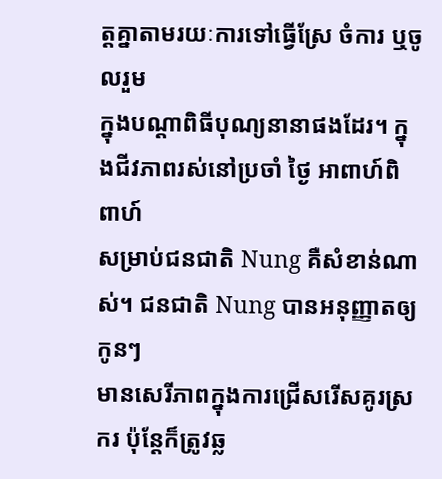ត្តគ្នាតាមរយៈការទៅធ្វើស្រែ ចំការ ឬចូលរួម
ក្នុងបណ្តាពិធីបុណ្យនានាផងដែរ។ ក្នុងជីវភាពរស់នៅប្រចាំ ថ្ងៃ អាពាហ៍ពិពាហ៍
សម្រាប់ជនជាតិ Nung គឺសំខាន់ណាស់។ ជនជាតិ Nung បានអនុញ្ញាតឲ្យកូនៗ
មានសេរីភាពក្នុងការជ្រើសរើសគូរស្រករ ប៉ុន្តែក៏ត្រូវឆ្ល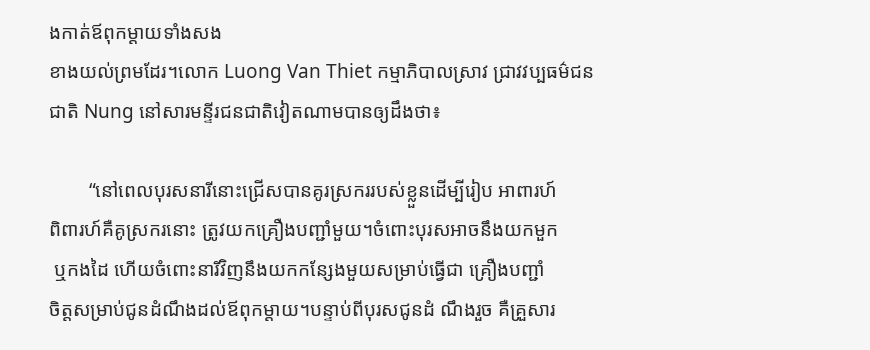ងកាត់ឪពុកម្តាយទាំងសង
ខាងយល់ព្រមដែរ។លោក Luong Van Thiet កម្មាភិបាលស្រាវ ជ្រាវវប្បធម៌ជន
ជាតិ Nung នៅសារមន្ទីរជនជាតិវៀតណាមបានឲ្យដឹងថា៖

        “នៅពេលបុរសនារីនោះជ្រើសបានគូរស្រកររបស់ខ្លួនដើម្បីរៀប អាពារហ៍
ពិពារហ៍គឺគូស្រករនោះ ត្រូវយកគ្រឿងបញ្ជាំមួយ។ចំពោះបុរសអាចនឹងយកមួក
 ឬកងដៃ ហើយចំពោះនារីវិញនឹងយកកន្សែងមួយសម្រាប់ធ្វើជា គ្រឿងបញ្ជាំ
ចិត្តសម្រាប់ជូនដំណឹងដល់ឪពុកម្តាយ។បន្ទាប់ពីបុរសជូនដំ ណឹងរួច គឺគ្រួសារ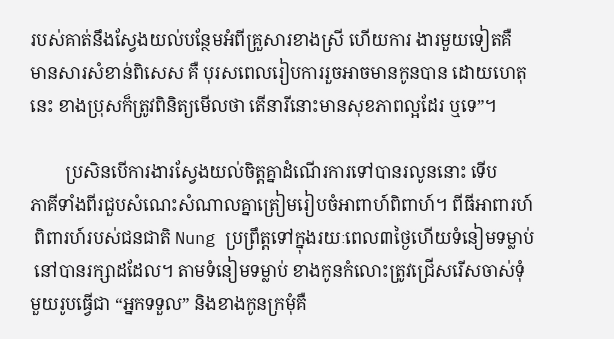របស់គាត់នឹងស្វែងយល់បន្ថែមអំពីគ្រួសារខាងស្រី ហើយការ ងារមួយទៀតគឺ
មានសារសំខាន់ពិសេស គឺ បុរសពេលរៀបការរួចអាចមានកូនបាន ដោយហេតុ
នេះ ខាងប្រុសក៏ត្រូវពិនិត្យមើលថា តើនារីនោះមានសុខភាពល្អដែរ ឬទេ”។

        ប្រសិនបើការងារស្វែងយល់ចិត្តគ្នាដំណើរការទៅបានរលូននោះ ទើប
ភាគីទាំងពីរជួបសំណេះសំណាលគ្នាត្រៀមរៀបចំអាពាហ៍ពិពាហ៍។ ពីធីអាពារហ៍
 ពិពារហ៍របស់ជនជាតិ Nung ប្រព្រឹត្តទៅក្នុងរយៈពេល៣ថ្ងៃហើយទំនៀមទម្លាប់
 នៅបានរក្សាដដែល។ តាមទំនៀមទម្លាប់ ខាងកូនកំលោះត្រូវជ្រើសរើសចាស់ទុំ
មួយរូបធ្វើជា “អ្នកទទួល” និងខាងកូនក្រមុំគឺ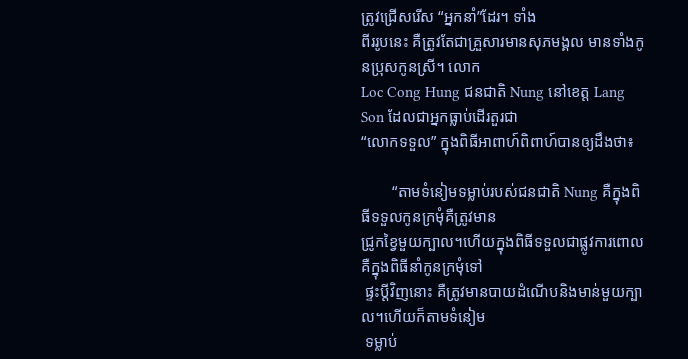ត្រូវជ្រើសរើស “អ្នកនាំ”ដែរ។ ទាំង
ពីររូបនេះ គឺត្រូវតែជាគ្រួសារមានសុភមង្គល មានទាំងកូនប្រុសកូនស្រី។ លោក
Loc Cong Hung ជនជាតិ Nung នៅខេត្ត Lang Son ដែលជាអ្នកធ្លាប់ដើរតួរជា
“លោកទទួល” ក្នុងពិធីអាពាហ៍ពិពាហ៍បានឲ្យដឹងថា៖

        “តាមទំនៀមទម្លាប់របស់ជនជាតិ Nung គឺក្នុងពិធីទទួលកូនក្រមុំគឺត្រូវមាន
ជ្រូកខ្វៃមួយក្បាល។ហើយក្នុងពិធីទទួលជាផ្លូវការពោលគឺក្នុងពិធីនាំកូនក្រមុំទៅ
 ផ្ទះប្តីវិញនោះ គឺត្រូវមានបាយដំណើបនិងមាន់មួយក្បាល។ហើយក៏តាមទំនៀម
 ទម្លាប់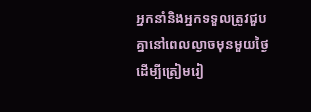អ្នកនាំនិងអ្នកទទួលត្រូវជួបគ្នានៅពេលល្ងាចមុនមួយថ្ងៃ ដើម្បីត្រៀមរៀ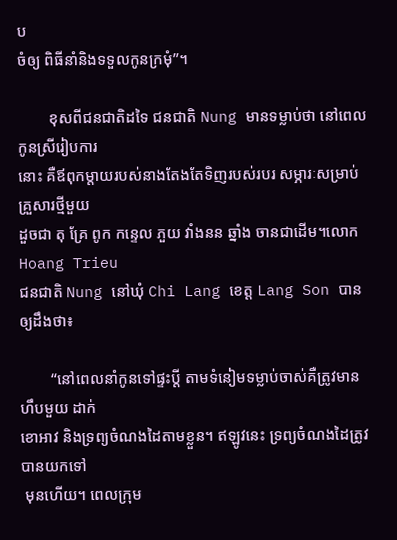ប
ចំឲ្យ ពិធីនាំនិងទទួលកូនក្រមុំ”។

        ខុសពីជនជាតិដទៃ ជនជាតិ Nung មានទម្លាប់ថា នៅពេលកូនស្រីរៀបការ
នោះ គឺឪពុកម្តាយរបស់នាងតែងតែទិញរបស់របរ សម្ភារៈសម្រាប់គ្រួសារថ្មីមួយ
ដួចជា តុ គ្រែ ពូក កន្ទេល ភួយ វាំងនន ឆ្នាំង ចានជាដើម។លោក Hoang Trieu
ជនជាតិ Nung នៅឃុំ Chi Lang ខេត្ត Lang Son បានឲ្យដឹងថា៖

        “នៅពេលនាំកូនទៅផ្ទះប្តី តាមទំនៀមទម្លាប់ចាស់គឺត្រូវមានហឹបមួយ ដាក់
ខោអាវ និងទ្រព្យចំណងដៃតាមខ្លួន។ ឥឡូវនេះ ទ្រព្យចំណងដៃត្រូវបានយកទៅ
 មុនហើយ។ ពេលក្រុម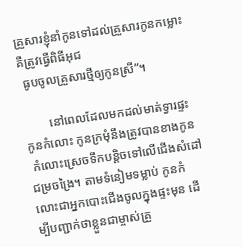គ្រួសារខ្ញុំនាំកូនទៅដល់គ្រួសារកូនកម្លោះ គឺត្រូវធ្វើពិធីអុជ
 ធូបចូលគ្រួសារថ្មីឲ្យកូនស្រី”។

        នៅពេលដែលមកដល់មាត់ទ្វារផ្ទះកូនកំលោះ កូនក្រមុំនឹងត្រូវបានខាងកូន
 កំលោះស្រេចទឹកបន្តិចទៅលើជើងសំដៅជម្រចង្រៃ។ តាមទំនៀមទម្លាប់ កូនកំ
លោះជាអ្នកបោះជើងចូលក្នុងផ្ទះមុន ដើម្បីបញ្ជាក់ថាខ្លួនជាម្ចាស់គ្រួ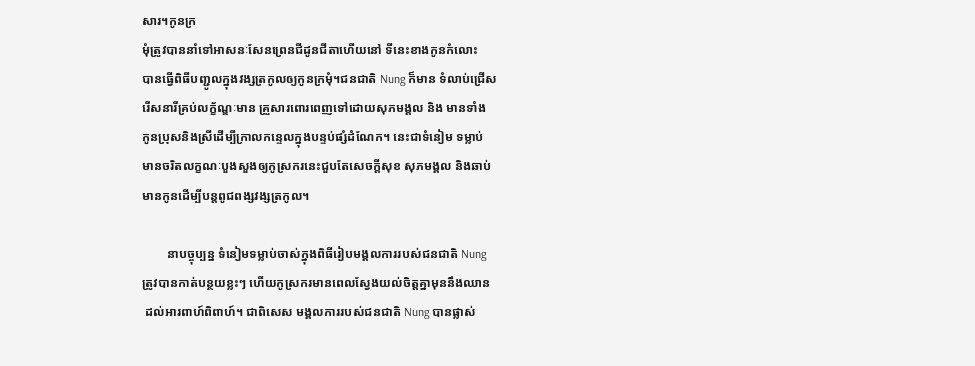សារ។កូនក្រ
មុំត្រូវបាននាំទៅអាសនៈសែនព្រេនជីដូនជីតាហើយនៅ ទីនេះខាងកូនកំលោះ
បានធ្វើពិធីបញ្ជូលក្នុងវង្សត្រកូលឲ្យកូនក្រមុំ។ជនជាតិ Nung ក៏មាន ទំលាប់ជ្រើស
រើសនារីគ្រប់លក្ខ័ណ្ឌៈមាន គ្រួសារពោរពេញទៅដោយសុភមង្គល និង មានទាំង
កូនប្រុសនិងស្រីដើម្បីក្រាលកន្ទេលក្នុងបន្ទប់ផ្សំដំណែក។ នេះជាទំនៀម ទម្លាប់
មានចរិតលក្ខណៈបួងសួងឲ្យកូស្រករនេះជួបតែសេចក្តីសុខ សុភមង្គល និងឆាប់
មានកូនដើម្បីបន្តពូជពង្សវង្សត្រកូល។

        នាបច្ចុប្បន្ន ទំនៀមទម្លាប់ចាស់ក្នុងពិធីរៀបមង្គលការរបស់ជនជាតិ Nung
ត្រូវបានកាត់បន្ថយខ្លះៗ ហើយកូស្រករមានពេលស្វែងយល់ចិត្តគ្នាមុននឹងឈាន
 ដល់អារពាហ៍ពិពាហ៍។ ជាពិសេស មង្គលការរបស់ជនជាតិ Nung បានផ្លាស់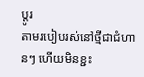ប្តូរ
តាមរបៀបរស់នៅថ្មីជាជំហានៗ ហើយមិនខ្ជះ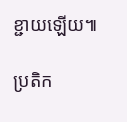ខ្ជាយឡើយ៕

ប្រតិក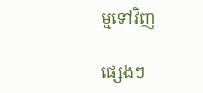ម្មទៅវិញ

ផ្សេងៗ